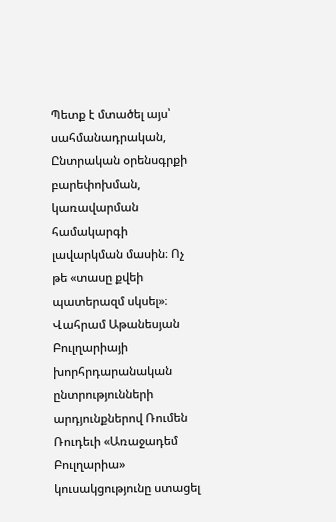Պետք է մտածել այս՝ սահմանադրական, Ընտրական օրենսգրքի բարեփոխման, կառավարման համակարգի լավարկման մասին։ Ոչ թե «տասը քվեի պատերազմ սկսել»։
Վահրամ Աթանեսյան
Բուլղարիայի խորհրդարանական ընտրությունների արդյունքներով Ռումեն Ռուդեւի «Առաջադեմ Բուլղարիա» կուսակցությունը ստացել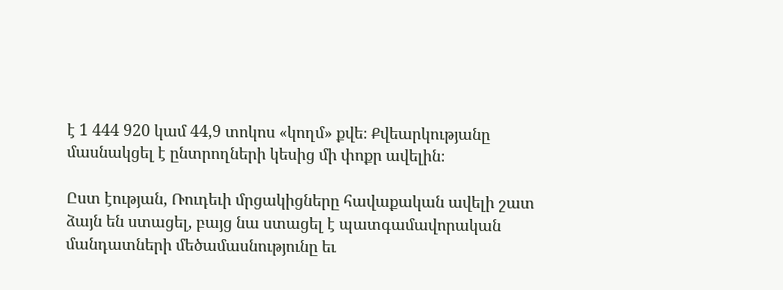է 1 444 920 կամ 44,9 տոկոս «կողմ» քվե։ Քվեարկությանը մասնակցել է ընտրողների կեսից մի փոքր ավելին։

Ըստ էության, Ռուդեւի մրցակիցները հավաքական ավելի շատ ձայն են ստացել, բայց նա ստացել է պատգամավորական մանդատների մեծամասնությունը եւ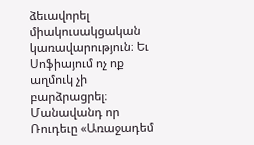ձեւավորել միակուսակցական կառավարություն։ Եւ Սոֆիայում ոչ ոք աղմուկ չի բարձրացրել։
Մանավանդ որ Ռուդեւը «Առաջադեմ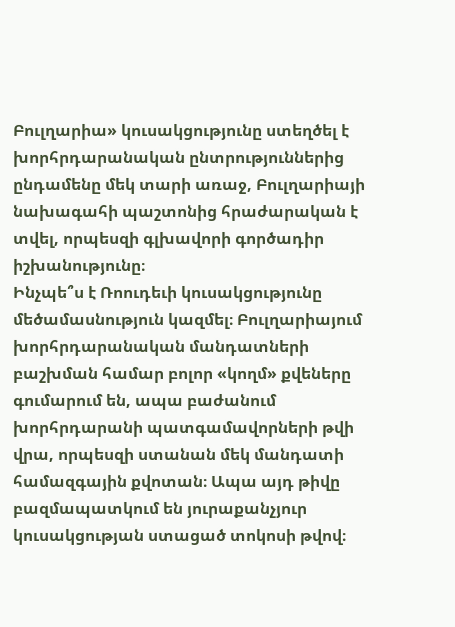Բուլղարիա» կուսակցությունը ստեղծել է խորհրդարանական ընտրություններից ընդամենը մեկ տարի առաջ, Բուլղարիայի նախագահի պաշտոնից հրաժարական է տվել, որպեսզի գլխավորի գործադիր իշխանությունը։
Ինչպե՞ս է Ռոուդեւի կուսակցությունը մեծամասնություն կազմել։ Բուլղարիայում խորհրդարանական մանդատների բաշխման համար բոլոր «կողմ» քվեները գումարում են, ապա բաժանում խորհրդարանի պատգամավորների թվի վրա, որպեսզի ստանան մեկ մանդատի համազգային քվոտան։ Ապա այդ թիվը բազմապատկում են յուրաքանչյուր կուսակցության ստացած տոկոսի թվով։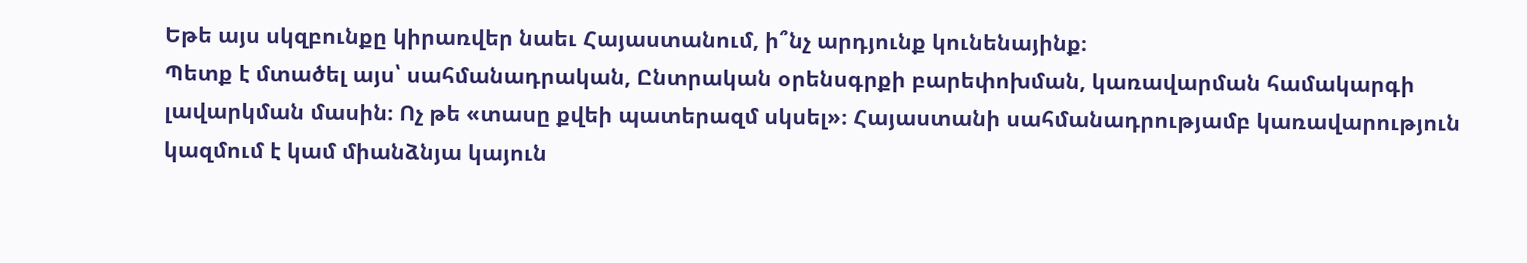Եթե այս սկզբունքը կիրառվեր նաեւ Հայաստանում, ի՞նչ արդյունք կունենայինք։
Պետք է մտածել այս՝ սահմանադրական, Ընտրական օրենսգրքի բարեփոխման, կառավարման համակարգի լավարկման մասին։ Ոչ թե «տասը քվեի պատերազմ սկսել»։ Հայաստանի սահմանադրությամբ կառավարություն կազմում է կամ միանձնյա կայուն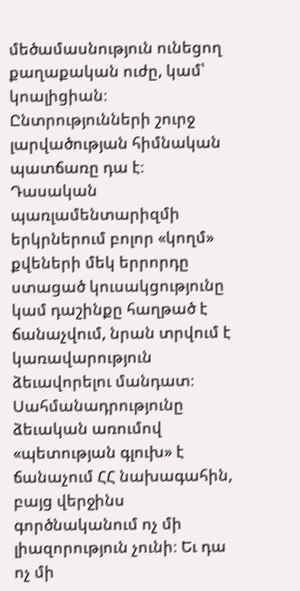մեծամասնություն ունեցող քաղաքական ուժը, կամ՝ կոալիցիան։ Ընտրությունների շուրջ լարվածության հիմնական պատճառը դա է։ Դասական պառլամենտարիզմի երկրներում բոլոր «կողմ» քվեների մեկ երրորդը ստացած կուսակցությունը կամ դաշինքը հաղթած է ճանաչվում, նրան տրվում է կառավարություն ձեւավորելու մանդատ։
Սահմանադրությունը ձեւական առումով «պետության գլուխ» է ճանաչում ՀՀ նախագահին, բայց վերջինս գործնականում ոչ մի լիազորություն չունի։ Եւ դա ոչ մի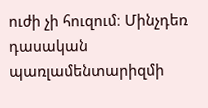ուժի չի հուզում։ Մինչդեռ դասական պառլամենտարիզմի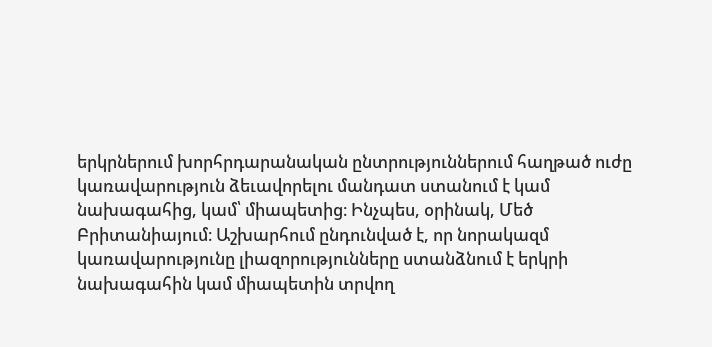երկրներում խորհրդարանական ընտրություններում հաղթած ուժը կառավարություն ձեւավորելու մանդատ ստանում է կամ նախագահից, կամ՝ միապետից։ Ինչպես, օրինակ, Մեծ Բրիտանիայում։ Աշխարհում ընդունված է, որ նորակազմ կառավարությունը լիազորությունները ստանձնում է երկրի նախագահին կամ միապետին տրվող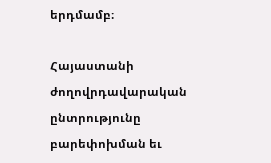երդմամբ։

Հայաստանի ժողովրդավարական ընտրությունը բարեփոխման եւ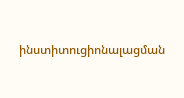ինստիտուցիոնալացման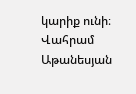կարիք ունի։
Վահրամ Աթանեսյան